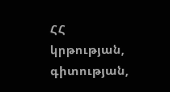ՀՀ կրթության, գիտության,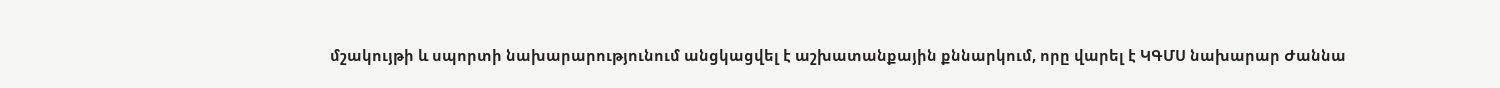մշակույթի և սպորտի նախարարությունում անցկացվել է աշխատանքային քննարկում, որը վարել է ԿԳՄՍ նախարար Ժաննա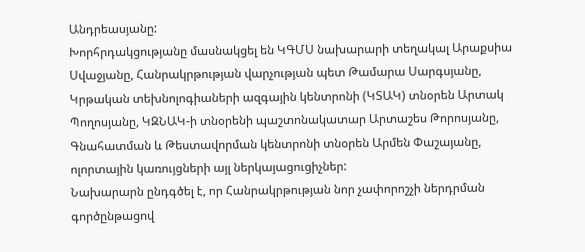Անդրեասյանը:
Խորհրդակցությանը մասնակցել են ԿԳՄՍ նախարարի տեղակալ Արաքսիա Սվաջյանը, Հանրակրթության վարչության պետ Թամարա Սարգսյանը, Կրթական տեխնոլոգիաների ազգային կենտրոնի (ԿՏԱԿ) տնօրեն Արտակ Պողոսյանը, ԿԶՆԱԿ-ի տնօրենի պաշտոնակատար Արտաշես Թորոսյանը, Գնահատման և Թեստավորման կենտրոնի տնօրեն Արմեն Փաշայանը, ոլորտային կառույցների այլ ներկայացուցիչներ:
Նախարարն ընդգծել է, որ Հանրակրթության նոր չափորոշչի ներդրման գործընթացով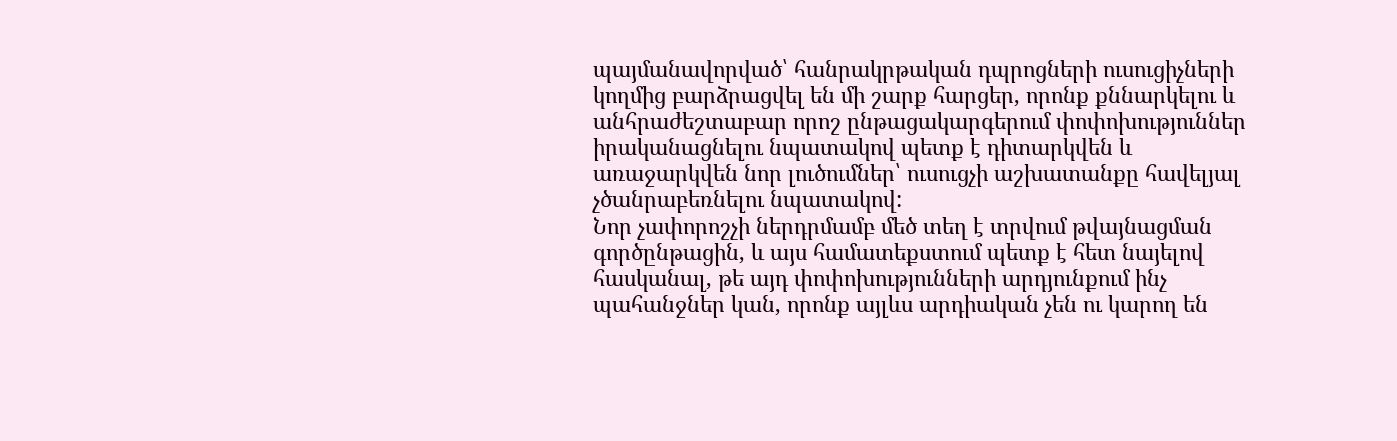պայմանավորված՝ հանրակրթական դպրոցների ուսուցիչների կողմից բարձրացվել են մի շարք հարցեր, որոնք քննարկելու և անհրաժեշտաբար որոշ ընթացակարգերում փոփոխություններ իրականացնելու նպատակով պետք է դիտարկվեն և առաջարկվեն նոր լուծումներ՝ ուսուցչի աշխատանքը հավելյալ չծանրաբեռնելու նպատակով:
Նոր չափորոշչի ներդրմամբ մեծ տեղ է տրվում թվայնացման գործընթացին, և այս համատեքստում պետք է հետ նայելով հասկանալ, թե այդ փոփոխությունների արդյունքում ինչ պահանջներ կան, որոնք այլևս արդիական չեն ու կարող են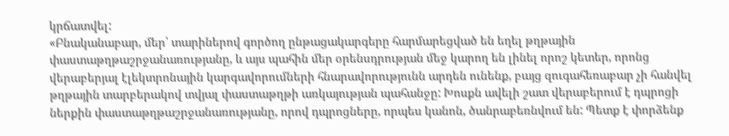կրճատվել:
«Բնականաբար, մեր՝ տարիներով գործող ընթացակարգերը հարմարեցված են եղել թղթային փաստաթղթաշրջանառությանը, և այս պահին մեր օրենսդրության մեջ կարող են լինել որոշ կետեր, որոնց վերաբերյալ էլեկտրոնային կարգավորումների հնարավորությունն արդեն ունենք, բայց զուգահեռաբար չի հանվել թղթային տարբերակով տվյալ փաստաթղթի առկայության պահանջը: Խոսքն ավելի շատ վերաբերում է դպրոցի ներքին փաստաթղթաշրջանառությանը, որով դպրոցները, որպես կանոն, ծանրաբեռնվում են: Պետք է փորձենք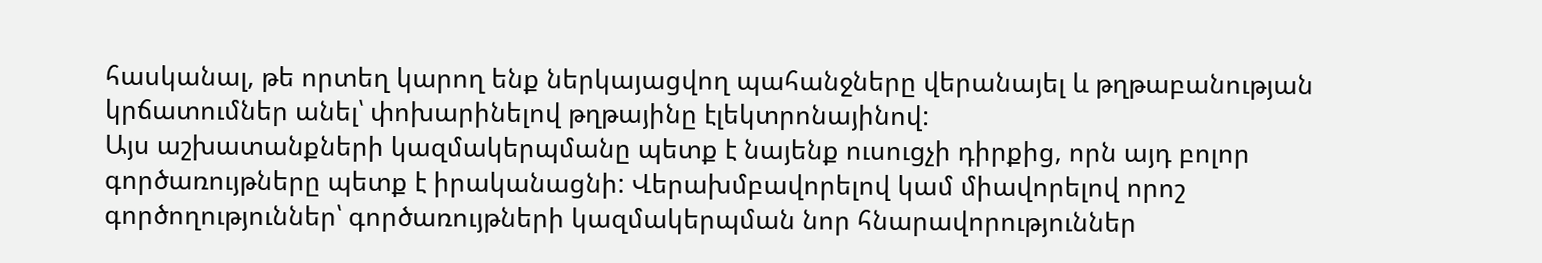հասկանալ, թե որտեղ կարող ենք ներկայացվող պահանջները վերանայել և թղթաբանության կրճատումներ անել՝ փոխարինելով թղթայինը էլեկտրոնայինով:
Այս աշխատանքների կազմակերպմանը պետք է նայենք ուսուցչի դիրքից, որն այդ բոլոր գործառույթները պետք է իրականացնի: Վերախմբավորելով կամ միավորելով որոշ գործողություններ՝ գործառույթների կազմակերպման նոր հնարավորություններ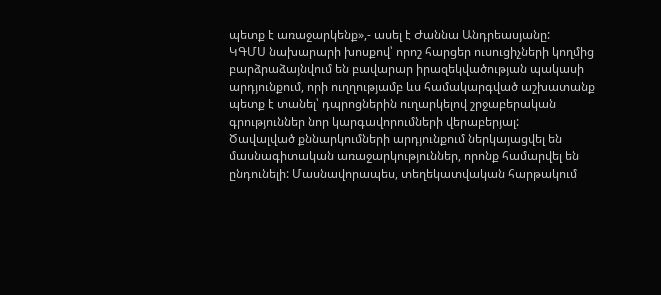պետք է առաջարկենք»,- ասել է Ժաննա Անդրեասյանը:
ԿԳՄՍ նախարարի խոսքով՝ որոշ հարցեր ուսուցիչների կողմից բարձրաձայնվում են բավարար իրազեկվածության պակասի արդյունքում, որի ուղղությամբ ևս համակարգված աշխատանք պետք է տանել՝ դպրոցներին ուղարկելով շրջաբերական գրություններ նոր կարգավորումների վերաբերյալ:
Ծավալված քննարկումների արդյունքում ներկայացվել են մասնագիտական առաջարկություններ, որոնք համարվել են ընդունելի: Մասնավորապես, տեղեկատվական հարթակում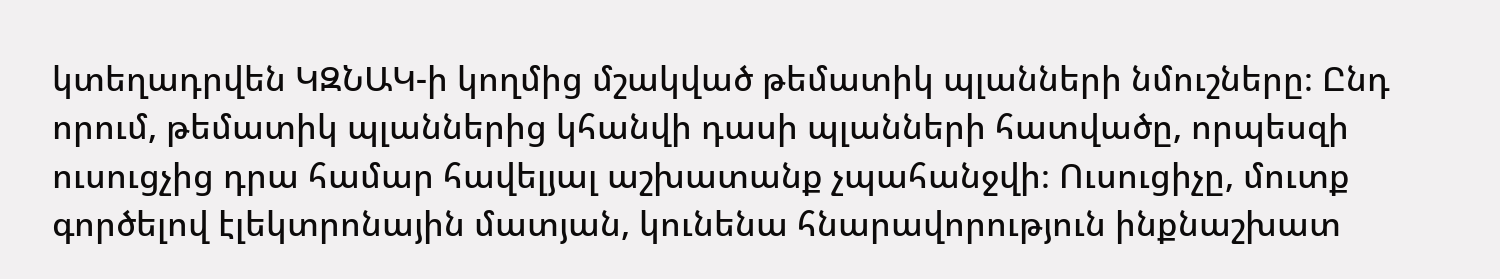կտեղադրվեն ԿԶՆԱԿ-ի կողմից մշակված թեմատիկ պլանների նմուշները։ Ընդ որում, թեմատիկ պլաններից կհանվի դասի պլանների հատվածը, որպեսզի ուսուցչից դրա համար հավելյալ աշխատանք չպահանջվի։ Ուսուցիչը, մուտք գործելով էլեկտրոնային մատյան, կունենա հնարավորություն ինքնաշխատ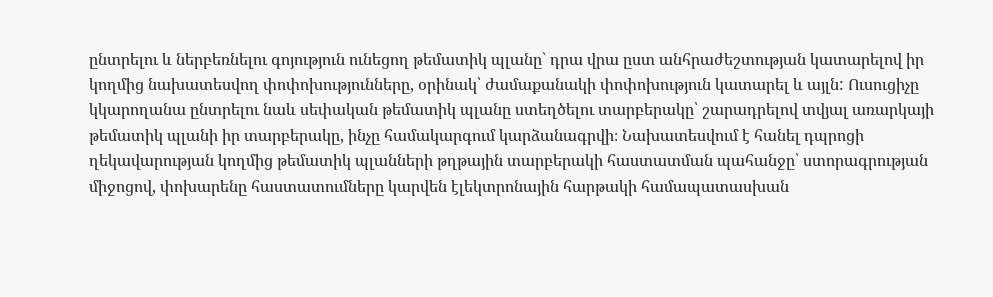ընտրելու և ներբեռնելու գոյություն ունեցող թեմատիկ պլանը՝ դրա վրա ըստ անհրաժեշտության կատարելով իր կողմից նախատեսվող փոփոխությունները, օրինակ՝ ժամաքանակի փոփոխություն կատարել և այլն: Ուսուցիչը կկարողանա ընտրելու նաև սեփական թեմատիկ պլանը ստեղծելու տարբերակը՝ շարադրելով տվյալ առարկայի թեմատիկ պլանի իր տարբերակը, ինչը համակարգում կարձանագրվի։ Նախատեսվում է հանել դպրոցի ղեկավարության կողմից թեմատիկ պլանների թղթային տարբերակի հաստատման պահանջը՝ ստորագրության միջոցով, փոխարենը հաստատումները կարվեն էլեկտրոնային հարթակի համապատասխան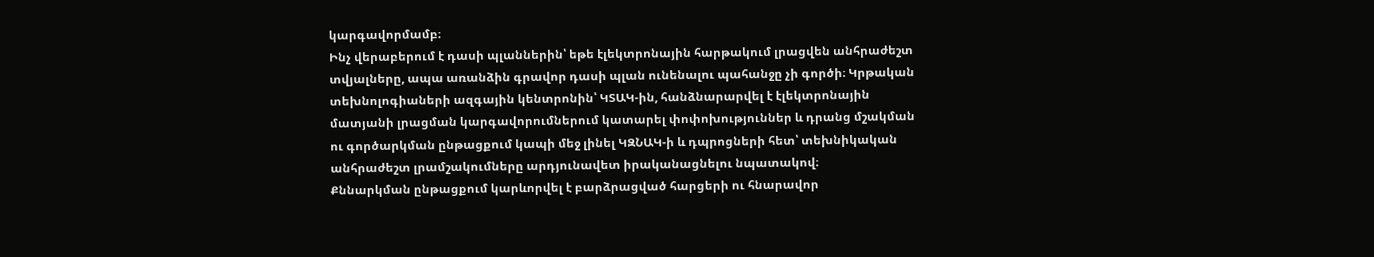կարգավորմամբ։
Ինչ վերաբերում է դասի պլաններին՝ եթե էլեկտրոնային հարթակում լրացվեն անհրաժեշտ տվյալները, ապա առանձին գրավոր դասի պլան ունենալու պահանջը չի գործի։ Կրթական տեխնոլոգիաների ազգային կենտրոնին՝ ԿՏԱԿ-ին, հանձնարարվել է էլեկտրոնային մատյանի լրացման կարգավորումներում կատարել փոփոխություններ և դրանց մշակման ու գործարկման ընթացքում կապի մեջ լինել ԿԶՆԱԿ-ի և դպրոցների հետ՝ տեխնիկական անհրաժեշտ լրամշակումները արդյունավետ իրականացնելու նպատակով։
Քննարկման ընթացքում կարևորվել է բարձրացված հարցերի ու հնարավոր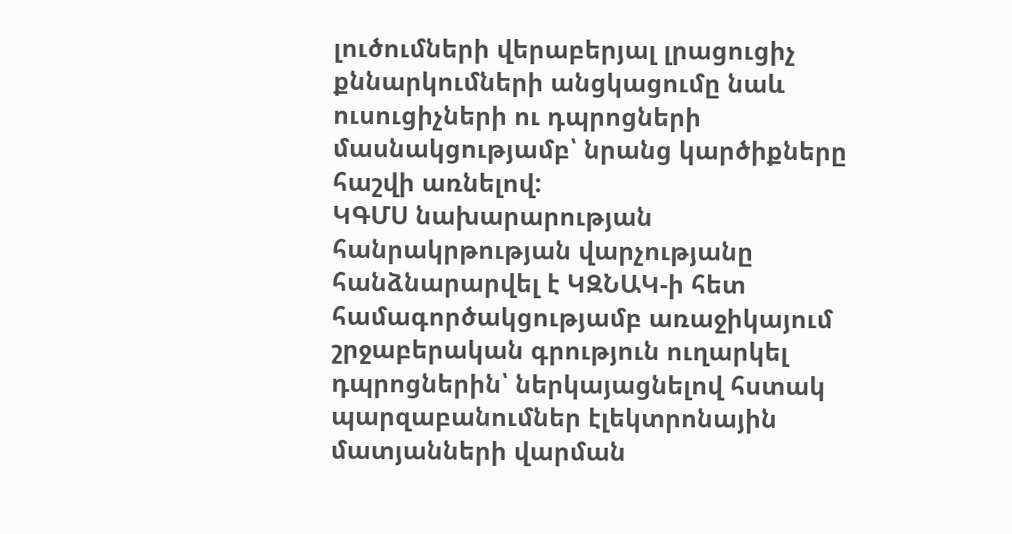լուծումների վերաբերյալ լրացուցիչ քննարկումների անցկացումը նաև ուսուցիչների ու դպրոցների մասնակցությամբ՝ նրանց կարծիքները հաշվի առնելով:
ԿԳՄՍ նախարարության հանրակրթության վարչությանը հանձնարարվել է ԿԶՆԱԿ-ի հետ համագործակցությամբ առաջիկայում շրջաբերական գրություն ուղարկել դպրոցներին՝ ներկայացնելով հստակ պարզաբանումներ էլեկտրոնային մատյանների վարման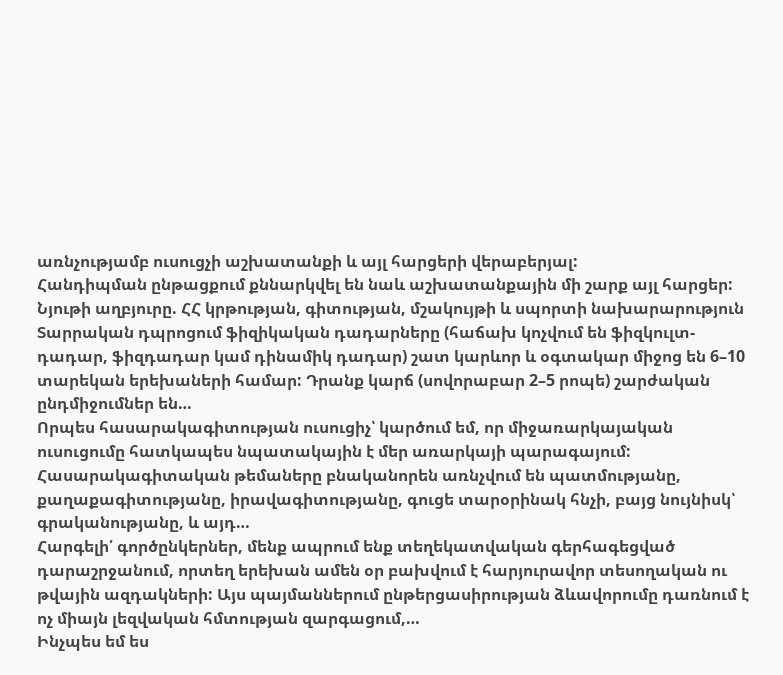առնչությամբ ուսուցչի աշխատանքի և այլ հարցերի վերաբերյալ:
Հանդիպման ընթացքում քննարկվել են նաև աշխատանքային մի շարք այլ հարցեր:
Նյութի աղբյուրը. ՀՀ կրթության, գիտության, մշակույթի և սպորտի նախարարություն
Տարրական դպրոցում ֆիզիկական դադարները (հաճախ կոչվում են ֆիզկուլտ-դադար, ֆիզդադար կամ դինամիկ դադար) շատ կարևոր և օգտակար միջոց են 6–10 տարեկան երեխաների համար: Դրանք կարճ (սովորաբար 2–5 րոպե) շարժական ընդմիջումներ են…
Որպես հասարակագիտության ուսուցիչ՝ կարծում եմ, որ միջառարկայական ուսուցումը հատկապես նպատակային է մեր առարկայի պարագայում: Հասարակագիտական թեմաները բնականորեն առնչվում են պատմությանը, քաղաքագիտությանը, իրավագիտությանը, գուցե տարօրինակ հնչի, բայց նույնիսկ՝ գրականությանը, և այդ…
Հարգելի՛ գործընկերներ, մենք ապրում ենք տեղեկատվական գերհագեցված դարաշրջանում, որտեղ երեխան ամեն օր բախվում է հարյուրավոր տեսողական ու թվային ազդակների: Այս պայմաններում ընթերցասիրության ձևավորումը դառնում է ոչ միայն լեզվական հմտության զարգացում,…
Ինչպես եմ ես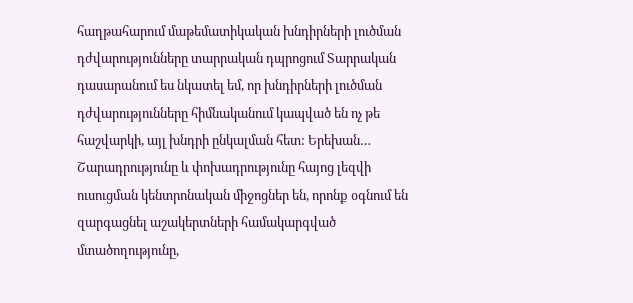հաղթահարում մաթեմատիկական խնդիրների լուծման դժվարությունները տարրական դպրոցում Տարրական դասարանում ես նկատել եմ, որ խնդիրների լուծման դժվարությունները հիմնականում կապված են ոչ թե հաշվարկի, այլ խնդրի ընկալման հետ: Երեխան…
Շարադրությունը և փոխադրությունը հայոց լեզվի ուսուցման կենտրոնական միջոցներ են, որոնք օգնում են զարգացնել աշակերտների համակարգված մտածողությունը,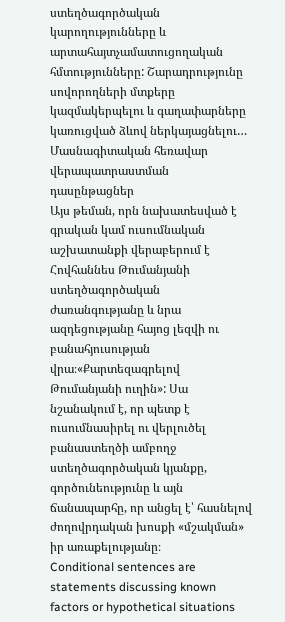ստեղծագործական կարողությունները և արտահայտչամատուցողական հմտությունները: Շարադրությունը սովորողների մտքերը կազմակերպելու և գաղափարները կառուցված ձևով ներկայացնելու…
Մասնագիտական հեռավար վերապատրաստման դասընթացներ
Այս թեման, որն նախատեսված է գրական կամ ուսումնական աշխատանքի վերաբերում է Հովհաննես Թումանյանի ստեղծագործական ժառանգությանը և նրա ազդեցությանը հայոց լեզվի ու բանահյուսության վրա։«Քարտեզագրելով Թումանյանի ուղին»: Սա նշանակում է, որ պետք է ուսումնասիրել ու վերլուծել բանաստեղծի ամբողջ ստեղծագործական կյանքը, գործունեությունը և այն ճանապարհը, որ անցել է՝ հասնելով ժողովրդական խոսքի «մշակման» իր առաքելությանը։
Conditional sentences are statements discussing known factors or hypothetical situations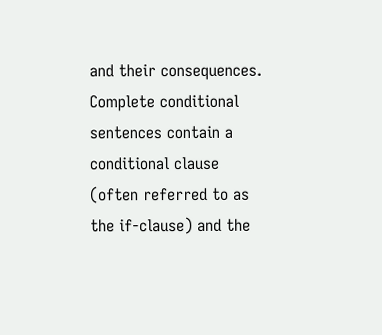and their consequences. Complete conditional sentences contain a conditional clause (often referred to as the if-clause) and the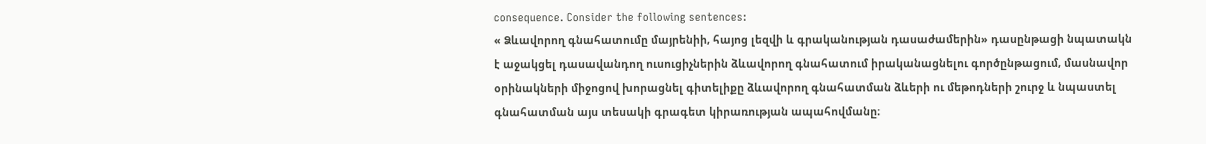consequence. Consider the following sentences:
« Ձևավորող գնահատումը մայրենիի, հայոց լեզվի և գրականության դասաժամերին» դասընթացի նպատակն է աջակցել դասավանդող ուսուցիչներին ձևավորող գնահատում իրականացնելու գործընթացում, մասնավոր օրինակների միջոցով խորացնել գիտելիքը ձևավորող գնահատման ձևերի ու մեթոդների շուրջ և նպաստել գնահատման այս տեսակի գրագետ կիրառության ապահովմանը։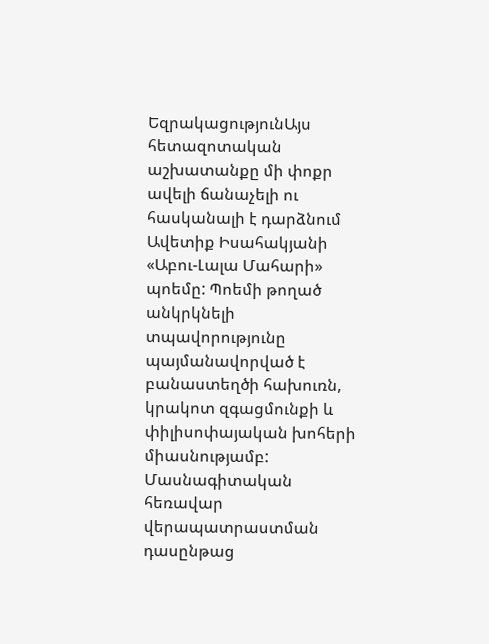ԵզրակացությունԱյս հետազոտական աշխատանքը մի փոքր ավելի ճանաչելի ու հասկանալի է դարձնում Ավետիք Իսահակյանի «Աբու-Լալա Մահարի» պոեմը: Պոեմի թողած անկրկնելի տպավորությունը պայմանավորված է բանաստեղծի հախուռն, կրակոտ զգացմունքի և փիլիսոփայական խոհերի միասնությամբ:
Մասնագիտական հեռավար վերապատրաստման դասընթաց